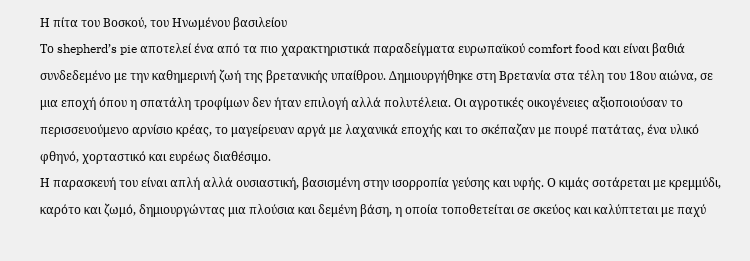Η πίτα του Βοσκού, του Ηνωμένου βασιλείου
Το shepherd’s pie αποτελεί ένα από τα πιο χαρακτηριστικά παραδείγματα ευρωπαϊκού comfort food και είναι βαθιά συνδεδεμένο με την καθημερινή ζωή της βρετανικής υπαίθρου. Δημιουργήθηκε στη Βρετανία στα τέλη του 18ου αιώνα, σε μια εποχή όπου η σπατάλη τροφίμων δεν ήταν επιλογή αλλά πολυτέλεια. Οι αγροτικές οικογένειες αξιοποιούσαν το περισσευούμενο αρνίσιο κρέας, το μαγείρευαν αργά με λαχανικά εποχής και το σκέπαζαν με πουρέ πατάτας, ένα υλικό φθηνό, χορταστικό και ευρέως διαθέσιμο.
Η παρασκευή του είναι απλή αλλά ουσιαστική, βασισμένη στην ισορροπία γεύσης και υφής. Ο κιμάς σοτάρεται με κρεμμύδι, καρότο και ζωμό, δημιουργώντας μια πλούσια και δεμένη βάση, η οποία τοποθετείται σε σκεύος και καλύπτεται με παχύ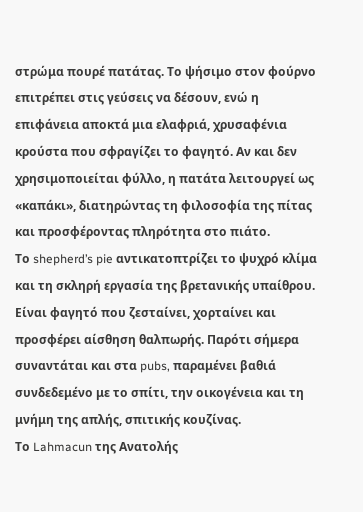στρώμα πουρέ πατάτας. Το ψήσιμο στον φούρνο επιτρέπει στις γεύσεις να δέσουν, ενώ η επιφάνεια αποκτά μια ελαφριά, χρυσαφένια κρούστα που σφραγίζει το φαγητό. Αν και δεν χρησιμοποιείται φύλλο, η πατάτα λειτουργεί ως «καπάκι», διατηρώντας τη φιλοσοφία της πίτας και προσφέροντας πληρότητα στο πιάτο.
Το shepherd’s pie αντικατοπτρίζει το ψυχρό κλίμα και τη σκληρή εργασία της βρετανικής υπαίθρου. Είναι φαγητό που ζεσταίνει, χορταίνει και προσφέρει αίσθηση θαλπωρής. Παρότι σήμερα συναντάται και στα pubs, παραμένει βαθιά συνδεδεμένο με το σπίτι, την οικογένεια και τη μνήμη της απλής, σπιτικής κουζίνας.
Το Lahmacun της Ανατολής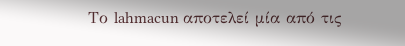Το lahmacun αποτελεί μία από τις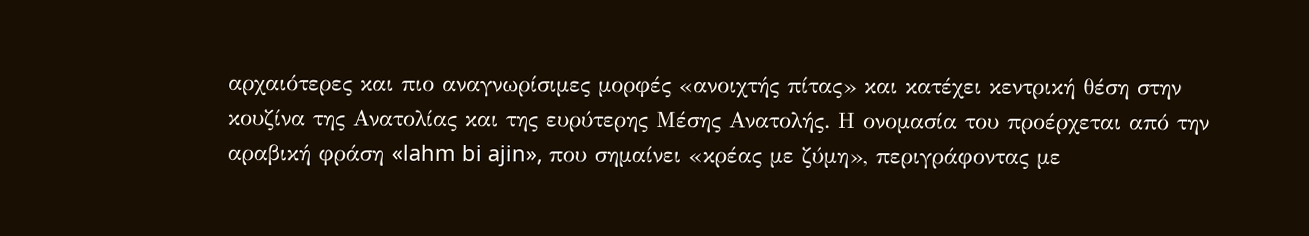αρχαιότερες και πιο αναγνωρίσιμες μορφές «ανοιχτής πίτας» και κατέχει κεντρική θέση στην κουζίνα της Ανατολίας και της ευρύτερης Μέσης Ανατολής. Η ονομασία του προέρχεται από την αραβική φράση «lahm bi ajin», που σημαίνει «κρέας με ζύμη», περιγράφοντας με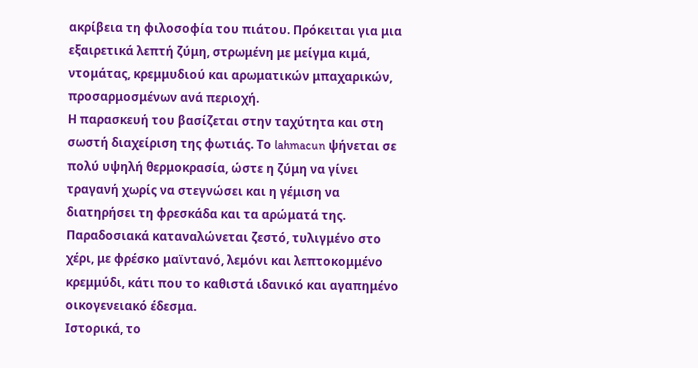ακρίβεια τη φιλοσοφία του πιάτου. Πρόκειται για μια εξαιρετικά λεπτή ζύμη, στρωμένη με μείγμα κιμά, ντομάτας, κρεμμυδιού και αρωματικών μπαχαρικών, προσαρμοσμένων ανά περιοχή.
Η παρασκευή του βασίζεται στην ταχύτητα και στη σωστή διαχείριση της φωτιάς. Το lahmacun ψήνεται σε πολύ υψηλή θερμοκρασία, ώστε η ζύμη να γίνει τραγανή χωρίς να στεγνώσει και η γέμιση να διατηρήσει τη φρεσκάδα και τα αρώματά της. Παραδοσιακά καταναλώνεται ζεστό, τυλιγμένο στο χέρι, με φρέσκο μαϊντανό, λεμόνι και λεπτοκομμένο κρεμμύδι, κάτι που το καθιστά ιδανικό και αγαπημένο οικογενειακό έδεσμα.
Ιστορικά, το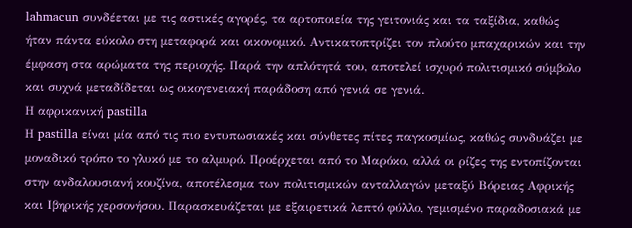lahmacun συνδέεται με τις αστικές αγορές, τα αρτοποιεία της γειτονιάς και τα ταξίδια, καθώς ήταν πάντα εύκολο στη μεταφορά και οικονομικό. Αντικατοπτρίζει τον πλούτο μπαχαρικών και την έμφαση στα αρώματα της περιοχής. Παρά την απλότητά του, αποτελεί ισχυρό πολιτισμικό σύμβολο και συχνά μεταδίδεται ως οικογενειακή παράδοση από γενιά σε γενιά.
Η αφρικανική pastilla
Η pastilla είναι μία από τις πιο εντυπωσιακές και σύνθετες πίτες παγκοσμίως, καθώς συνδυάζει με μοναδικό τρόπο το γλυκό με το αλμυρό. Προέρχεται από το Μαρόκο, αλλά οι ρίζες της εντοπίζονται στην ανδαλουσιανή κουζίνα, αποτέλεσμα των πολιτισμικών ανταλλαγών μεταξύ Βόρειας Αφρικής και Ιβηρικής χερσονήσου. Παρασκευάζεται με εξαιρετικά λεπτό φύλλο, γεμισμένο παραδοσιακά με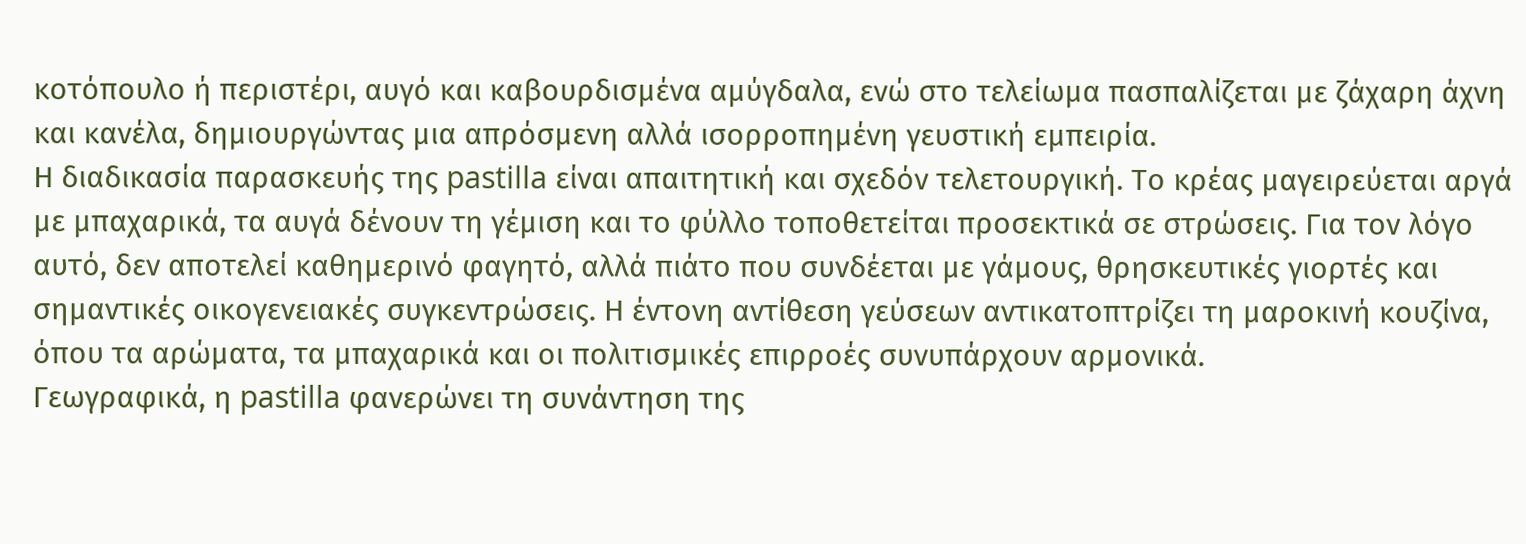κοτόπουλο ή περιστέρι, αυγό και καβουρδισμένα αμύγδαλα, ενώ στο τελείωμα πασπαλίζεται με ζάχαρη άχνη και κανέλα, δημιουργώντας μια απρόσμενη αλλά ισορροπημένη γευστική εμπειρία.
Η διαδικασία παρασκευής της pastilla είναι απαιτητική και σχεδόν τελετουργική. Το κρέας μαγειρεύεται αργά με μπαχαρικά, τα αυγά δένουν τη γέμιση και το φύλλο τοποθετείται προσεκτικά σε στρώσεις. Για τον λόγο αυτό, δεν αποτελεί καθημερινό φαγητό, αλλά πιάτο που συνδέεται με γάμους, θρησκευτικές γιορτές και σημαντικές οικογενειακές συγκεντρώσεις. Η έντονη αντίθεση γεύσεων αντικατοπτρίζει τη μαροκινή κουζίνα, όπου τα αρώματα, τα μπαχαρικά και οι πολιτισμικές επιρροές συνυπάρχουν αρμονικά.
Γεωγραφικά, η pastilla φανερώνει τη συνάντηση της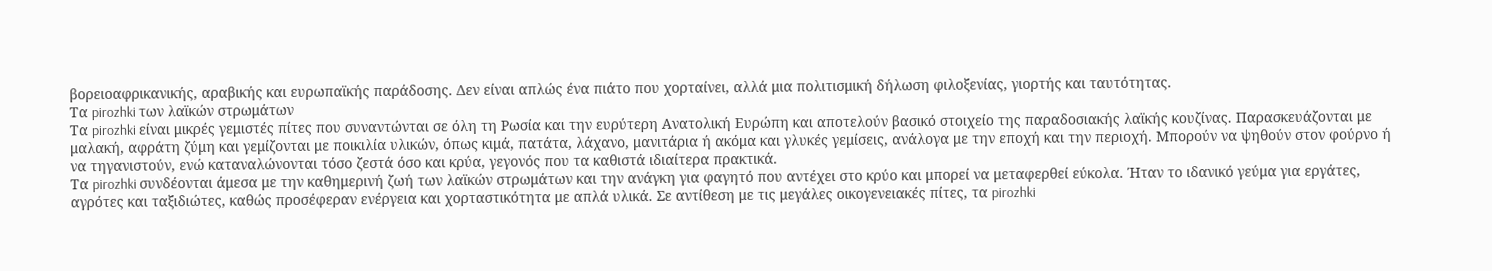βορειοαφρικανικής, αραβικής και ευρωπαϊκής παράδοσης. Δεν είναι απλώς ένα πιάτο που χορταίνει, αλλά μια πολιτισμική δήλωση φιλοξενίας, γιορτής και ταυτότητας.
Τα pirozhki των λαϊκών στρωμάτων
Τα pirozhki είναι μικρές γεμιστές πίτες που συναντώνται σε όλη τη Ρωσία και την ευρύτερη Ανατολική Ευρώπη και αποτελούν βασικό στοιχείο της παραδοσιακής λαϊκής κουζίνας. Παρασκευάζονται με μαλακή, αφράτη ζύμη και γεμίζονται με ποικιλία υλικών, όπως κιμά, πατάτα, λάχανο, μανιτάρια ή ακόμα και γλυκές γεμίσεις, ανάλογα με την εποχή και την περιοχή. Μπορούν να ψηθούν στον φούρνο ή να τηγανιστούν, ενώ καταναλώνονται τόσο ζεστά όσο και κρύα, γεγονός που τα καθιστά ιδιαίτερα πρακτικά.
Τα pirozhki συνδέονται άμεσα με την καθημερινή ζωή των λαϊκών στρωμάτων και την ανάγκη για φαγητό που αντέχει στο κρύο και μπορεί να μεταφερθεί εύκολα. Ήταν το ιδανικό γεύμα για εργάτες, αγρότες και ταξιδιώτες, καθώς προσέφεραν ενέργεια και χορταστικότητα με απλά υλικά. Σε αντίθεση με τις μεγάλες οικογενειακές πίτες, τα pirozhki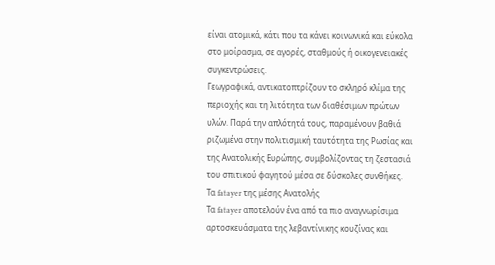είναι ατομικά, κάτι που τα κάνει κοινωνικά και εύκολα στο μοίρασμα, σε αγορές, σταθμούς ή οικογενειακές συγκεντρώσεις.
Γεωγραφικά, αντικατοπτρίζουν το σκληρό κλίμα της περιοχής και τη λιτότητα των διαθέσιμων πρώτων υλών. Παρά την απλότητά τους, παραμένουν βαθιά ριζωμένα στην πολιτισμική ταυτότητα της Ρωσίας και της Ανατολικής Ευρώπης, συμβολίζοντας τη ζεστασιά του σπιτικού φαγητού μέσα σε δύσκολες συνθήκες.
Τα fatayer της μέσης Ανατολής
Τα fatayer αποτελούν ένα από τα πιο αναγνωρίσιμα αρτοσκευάσματα της λεβαντίνικης κουζίνας και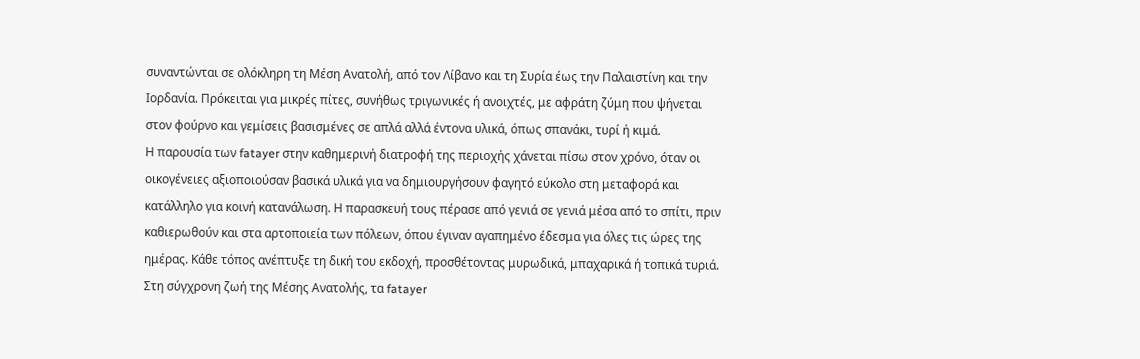συναντώνται σε ολόκληρη τη Μέση Ανατολή, από τον Λίβανο και τη Συρία έως την Παλαιστίνη και την Ιορδανία. Πρόκειται για μικρές πίτες, συνήθως τριγωνικές ή ανοιχτές, με αφράτη ζύμη που ψήνεται στον φούρνο και γεμίσεις βασισμένες σε απλά αλλά έντονα υλικά, όπως σπανάκι, τυρί ή κιμά.
Η παρουσία των fatayer στην καθημερινή διατροφή της περιοχής χάνεται πίσω στον χρόνο, όταν οι οικογένειες αξιοποιούσαν βασικά υλικά για να δημιουργήσουν φαγητό εύκολο στη μεταφορά και κατάλληλο για κοινή κατανάλωση. Η παρασκευή τους πέρασε από γενιά σε γενιά μέσα από το σπίτι, πριν καθιερωθούν και στα αρτοποιεία των πόλεων, όπου έγιναν αγαπημένο έδεσμα για όλες τις ώρες της ημέρας. Κάθε τόπος ανέπτυξε τη δική του εκδοχή, προσθέτοντας μυρωδικά, μπαχαρικά ή τοπικά τυριά.
Στη σύγχρονη ζωή της Μέσης Ανατολής, τα fatayer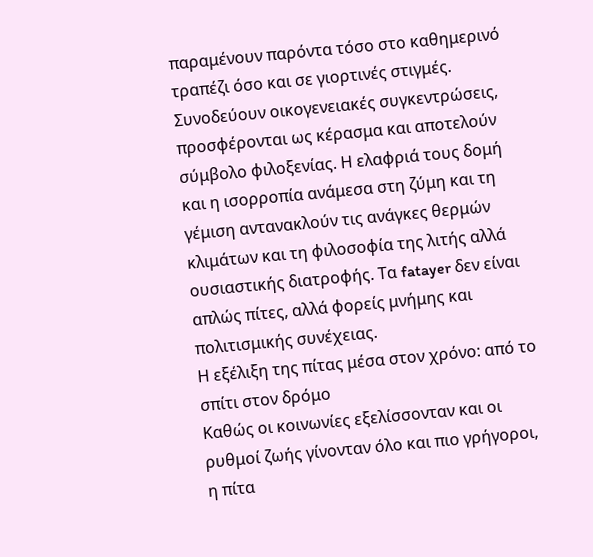παραμένουν παρόντα τόσο στο καθημερινό τραπέζι όσο και σε γιορτινές στιγμές. Συνοδεύουν οικογενειακές συγκεντρώσεις, προσφέρονται ως κέρασμα και αποτελούν σύμβολο φιλοξενίας. Η ελαφριά τους δομή και η ισορροπία ανάμεσα στη ζύμη και τη γέμιση αντανακλούν τις ανάγκες θερμών κλιμάτων και τη φιλοσοφία της λιτής αλλά ουσιαστικής διατροφής. Τα fatayer δεν είναι απλώς πίτες, αλλά φορείς μνήμης και πολιτισμικής συνέχειας.
Η εξέλιξη της πίτας μέσα στον χρόνο: από το σπίτι στον δρόμο
Καθώς οι κοινωνίες εξελίσσονταν και οι ρυθμοί ζωής γίνονταν όλο και πιο γρήγοροι, η πίτα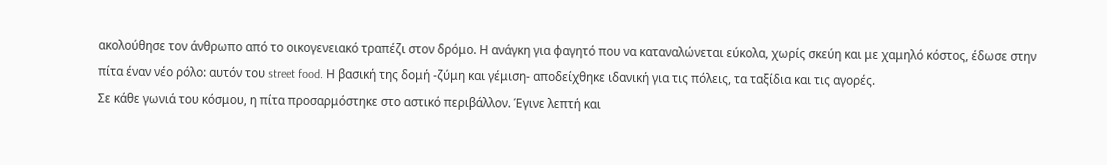ακολούθησε τον άνθρωπο από το οικογενειακό τραπέζι στον δρόμο. Η ανάγκη για φαγητό που να καταναλώνεται εύκολα, χωρίς σκεύη και με χαμηλό κόστος, έδωσε στην πίτα έναν νέο ρόλο: αυτόν του street food. Η βασική της δομή -ζύμη και γέμιση- αποδείχθηκε ιδανική για τις πόλεις, τα ταξίδια και τις αγορές.
Σε κάθε γωνιά του κόσμου, η πίτα προσαρμόστηκε στο αστικό περιβάλλον. Έγινε λεπτή και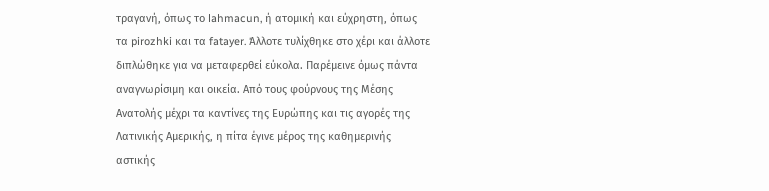τραγανή, όπως το lahmacun, ή ατομική και εύχρηστη, όπως τα pirozhki και τα fatayer. Άλλοτε τυλίχθηκε στο χέρι και άλλοτε διπλώθηκε για να μεταφερθεί εύκολα. Παρέμεινε όμως πάντα αναγνωρίσιμη και οικεία. Από τους φούρνους της Μέσης Ανατολής μέχρι τα καντίνες της Ευρώπης και τις αγορές της Λατινικής Αμερικής, η πίτα έγινε μέρος της καθημερινής αστικής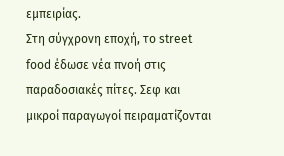εμπειρίας.
Στη σύγχρονη εποχή, το street food έδωσε νέα πνοή στις παραδοσιακές πίτες. Σεφ και μικροί παραγωγοί πειραματίζονται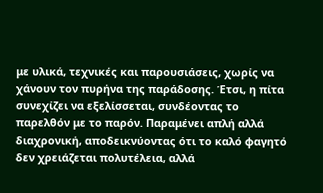με υλικά, τεχνικές και παρουσιάσεις, χωρίς να χάνουν τον πυρήνα της παράδοσης. Έτσι, η πίτα συνεχίζει να εξελίσσεται, συνδέοντας το παρελθόν με το παρόν. Παραμένει απλή αλλά διαχρονική, αποδεικνύοντας ότι το καλό φαγητό δεν χρειάζεται πολυτέλεια, αλλά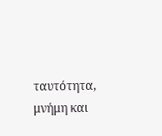ταυτότητα, μνήμη και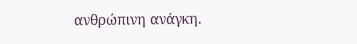ανθρώπινη ανάγκη.